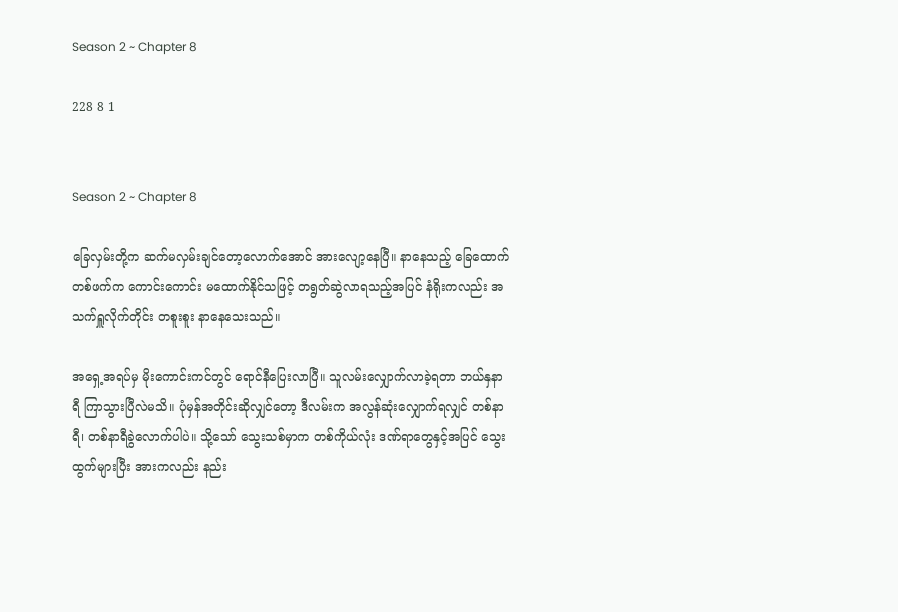Season 2 ~ Chapter 8

228 8 1


Season 2 ~ Chapter 8

ခြေလှမ်းတို့က ဆက်မလှမ်းချင်တော့လောက်အောင် အားလျော့နေပြီ။ နာနေသည့် ခြေထောက်တစ်ဖက်က ကောင်းကောင်း မထောက်နိုင်သဖြင့် တရွတ်ဆွဲလာရသည့်အပြင် နံရိုးကလည်း အသက်ရှူလိုက်တိုင်း တစူးစူး နာနေသေးသည်။

အရှေ့အရပ်မှ မိုးကောင်းကင်တွင် ရောင်နီပြေးလာပြီ။ သူလမ်းလျှောက်လာခဲ့ရတာ ဘယ်နှနာရီ ကြာသွားပြီလဲမသိ။ ပုံမှန်အတိုင်းဆိုလျှင်တော့ ဒီလမ်းက အလွန်ဆုံးလျှောက်ရလျှင် တစ်နာရီ၊ တစ်နာရီခွဲလောက်ပါပဲ။ သို့သော် သွေးသစ်မှာက တစ်ကိုယ်လုံး ဒဏ်ရာတွေနှင့်အပြင် သွေးထွက်များပြီး အားကလည်း နည်း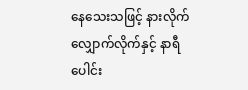နေသေးသဖြင့် နားလိုက်လျှောက်လိုက်နှင့် နာရီပေါင်း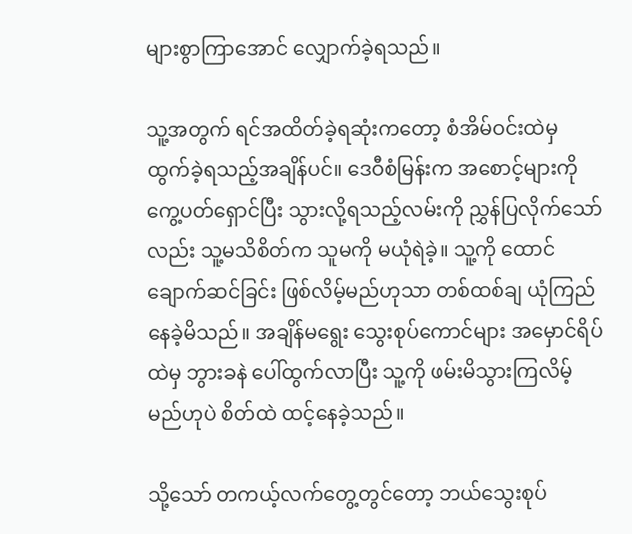များစွာကြာအောင် လျှောက်ခဲ့ရသည်။

သူ့အတွက် ရင်အထိတ်ခဲ့ရဆုံးကတော့ စံအိမ်ဝင်းထဲမှ ထွက်ခဲ့ရသည့်အချိန်ပင်။ ဒေဝီစံမြန်းက အစောင့်များကို ကွေ့ပတ်ရှောင်ပြီး သွားလို့ရသည့်လမ်းကို ညွှန်ပြလိုက်သော်လည်း သူ့မသိစိတ်က သူမကို မယုံရဲခဲ့။ သူ့ကို ထောင်ချောက်ဆင်ခြင်း ဖြစ်လိမ့်မည်ဟုသာ တစ်ထစ်ချ ယုံကြည်နေခဲ့မိသည်။ အချိန်မရွေး သွေးစုပ်ကောင်များ အမှောင်ရိပ်ထဲမှ ဘွားခနဲ ပေါ်ထွက်လာပြီး သူ့ကို ဖမ်းမိသွားကြလိမ့်မည်ဟုပဲ စိတ်ထဲ ထင့်နေခဲ့သည်။

သို့သော် တကယ့်လက်တွေ့တွင်တော့ ဘယ်သွေးစုပ်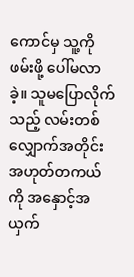ကောင်မှ သူ့ကိုဖမ်းဖို့ ပေါ်မလာခဲ့။ သူမပြောလိုက်သည့် လမ်းတစ်လျှောက်အတိုင်း အဟုတ်တကယ်ကို အနှောင့်အယှက်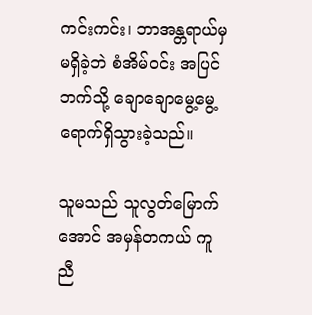ကင်းကင်း၊ ဘာအန္တရာယ်မှ မရှိခဲ့ဘဲ စံအိမ်ဝင်း အပြင်ဘက်သို့ ချောချောမွေ့မွေ့ ရောက်ရှိသွားခဲ့သည်။

သူမသည် သူလွတ်မြောက်အောင် အမှန်တကယ် ကူညီ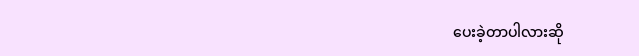ပေးခဲ့တာပါလားဆို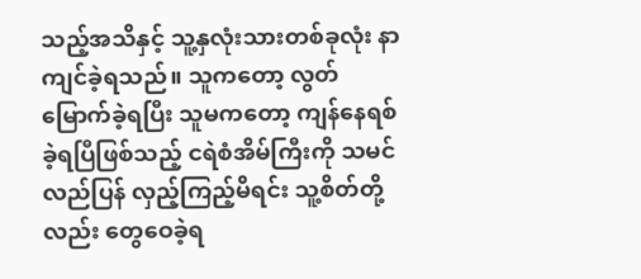သည့်အသိနှင့် သူ့နှလုံးသားတစ်ခုလုံး နာကျင်ခဲ့ရသည်။ သူကတော့ လွတ်မြောက်ခဲ့ရပြီး သူမကတော့ ကျန်နေရစ်ခဲ့ရပြီဖြစ်သည့် ငရဲစံအိမ်ကြီးကို သမင်လည်ပြန် လှည့်ကြည့်မိရင်း သူ့စိတ်တို့လည်း တွေဝေခဲ့ရ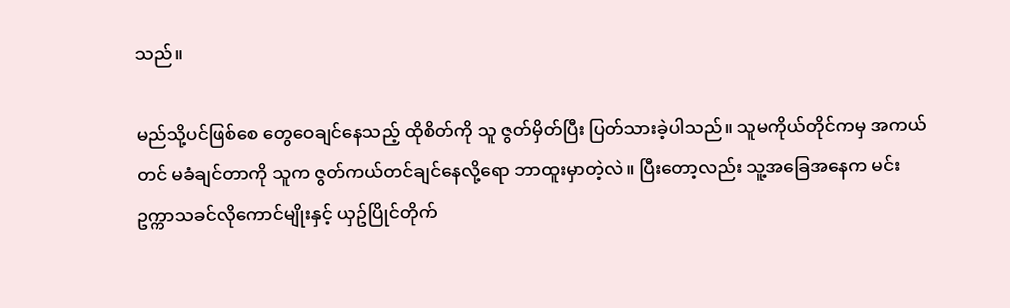သည်။

မည်သို့ပင်ဖြစ်စေ တွေဝေချင်နေသည့် ထိုစိတ်ကို သူ ဇွတ်မှိတ်ပြီး ပြတ်သားခဲ့ပါသည်။ သူမကိုယ်တိုင်ကမှ အကယ်တင် မခံချင်တာကို သူက ဇွတ်ကယ်တင်ချင်နေလို့ရော ဘာထူးမှာတဲ့လဲ။ ပြီးတော့လည်း သူ့အခြေအနေက မင်းဥက္ကာသခင်လိုကောင်မျိုးနှင့် ယှဥ်ပြိုင်တိုက်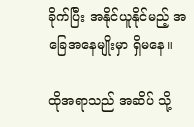ခိုက်ပြီး အနိုင်ယူနိုင်မည့် အခြေအနေမျိုးမှာ ရှိမနေ။

ထိုအရာသည် အဆိပ် သို့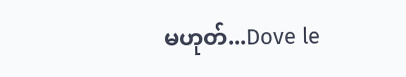မဟုတ်...Dove le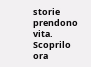storie prendono vita. Scoprilo ora